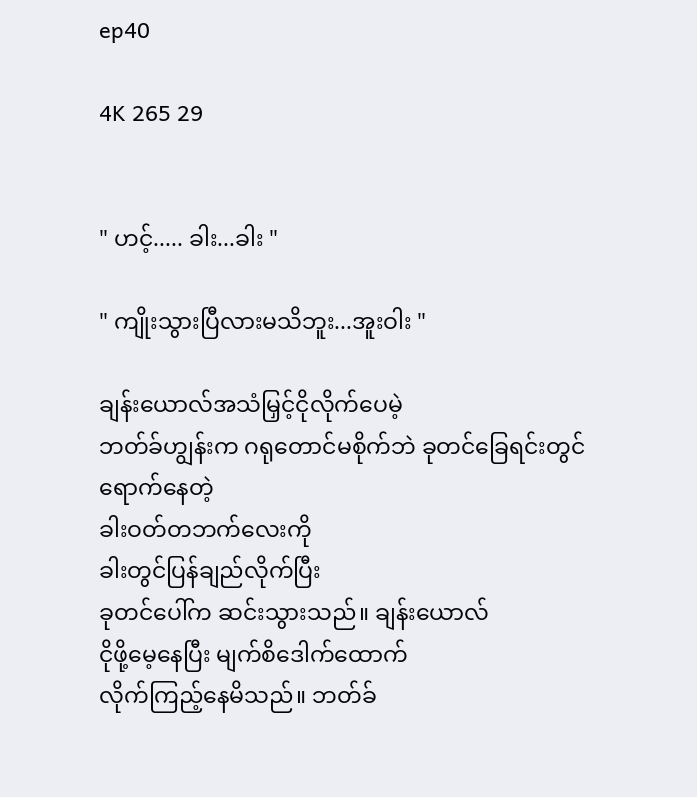ep40

4K 265 29


" ဟင့်..... ခါး...ခါး "

" ကျိုးသွားပြီလားမသိဘူး...အူးဝါး "

ချန်းယောလ်အသံမြှင့်ငိုလိုက်ပေမဲ့
ဘတ်ခ်ဟျွန်းက ဂရုတောင်မစိုက်ဘဲ ခုတင်ခြေရင်းတွင်ရောက်နေတဲ့
ခါးဝတ်တဘက်လေးကို
ခါးတွင်ပြန်ချည်လိုက်ပြီး
ခုတင်ပေါ်က ဆင်းသွားသည်။ ချန်းယောလ်
ငိုဖို့မေ့နေပြီး မျက်စိဒေါက်ထောက်
လိုက်ကြည့်နေမိသည်။ ဘတ်ခ်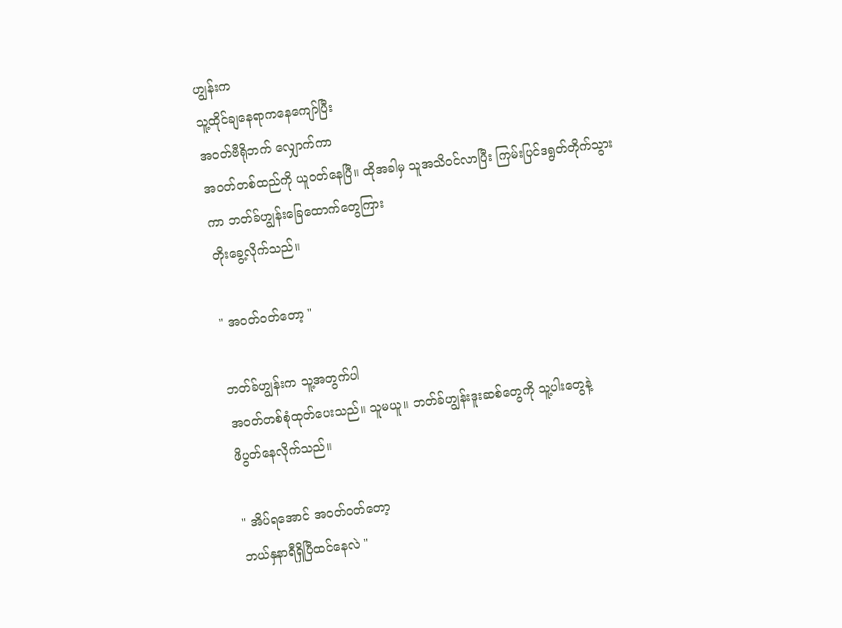ဟျွန်းက
သူ့ထိုင်ချနေရာကနေကျော်ပြီး
အဝတ်ဗီရိုဘက် လျှောက်ကာ
အဝတ်တစ်ထည်ကို ယူဝတ်နေပြီ။ ထိုအခါမှ သူအသိဝင်လာပြီး ကြမ်းပြင်ဒရွတ်တိုက်သွား
ကာ ဘတ်ခ်ဟျွန်းခြေထောက်တွေကြား
တိုးခွေ့လိုက်သည်။

" အဝတ်ဝတ်တော့ "

ဘတ်ခ်ဟျွန်းက သူ့အတွက်ပါ
အဝတ်တစ်စုံထုတ်ပေးသည်။ သူမယူ။ ဘတ်ခ်ဟျွန်း‌ဒူးဆစ်တွေကို သူ့ပါးတွေနဲ့
ဖိပွတ်နေလိုက်သည်။

" အိပ်ရအောင် အဝတ်ဝတ်တော့
ဘယ်နှနာရီရှိပြီထင်နေလဲ "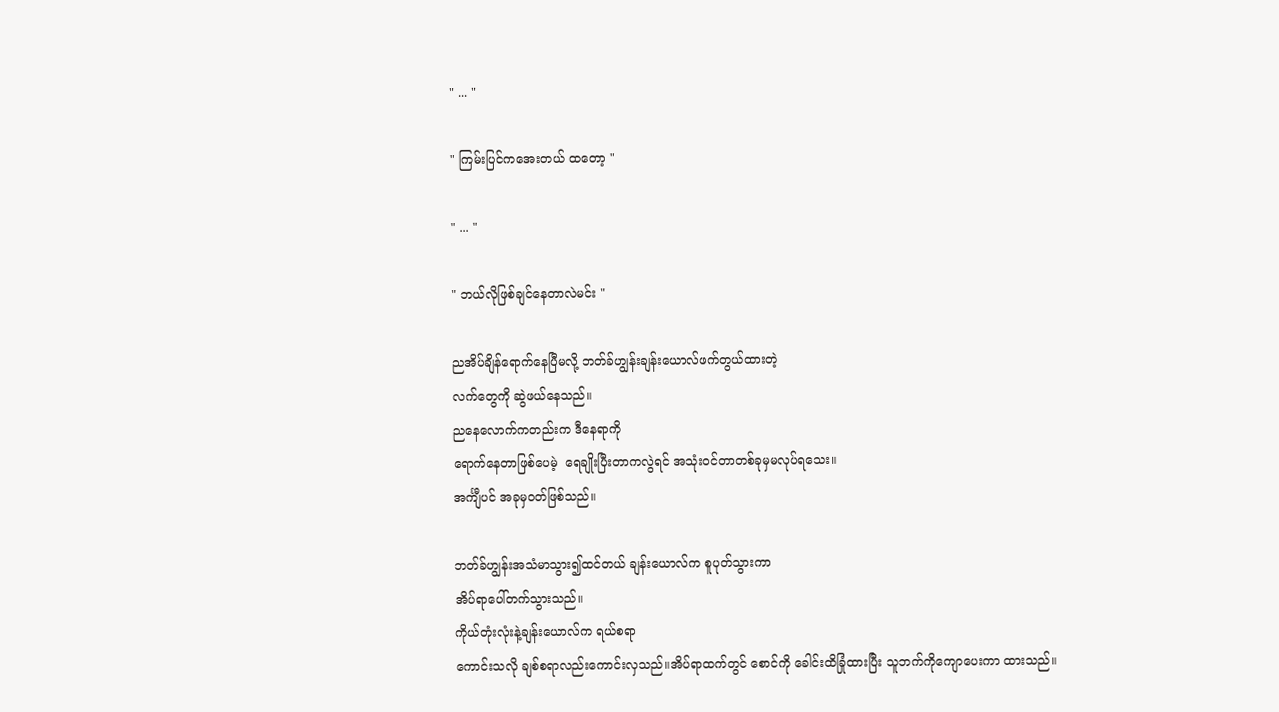" ... "

" ကြမ်းပြင်ကအေးတယ် ထတော့ "

" ... "

" ဘယ်လိုဖြစ်ချင်နေတာလဲမင်း "

ညအိပ်ချိန်ရောက်နေပြီမလို့ ဘတ်ခ်ဟျွန်းချန်းယောလ်ဖက်တွယ်ထားတဲ့
လက်တွေကို ဆွဲဖယ်နေသည်။
ညနေလောက်ကတည်းက ဒီနေရာကို
ရောက်နေတာဖြစ်ပေမဲ့  ရေချိုးပြီးတာကလွဲရင် အသုံးဝင်တာတစ်ခုမှမလုပ်ရသေး။
အင်္ကျီပင် အခုမှဝတ်ဖြစ်သည်။

ဘတ်ခ်ဟျွန်းအသံမာသွား၍ထင်တယ် ချန်းယောလ်က စူပုတ်သွားကာ
အိပ်ရာပေါ်တက်သွားသည်။
ကိုယ်တုံးလုံးနဲ့ချန်းယောလ်က ရယ်စရာ
ကောင်းသလို ချစ်စရာလည်းကောင်းလှသည်။အိပ်ရာထက်တွင် စောင်ကို ခေါင်းထိခြုံထားပြီး သူဘက်ကိုကျောပေးကာ ထားသည်။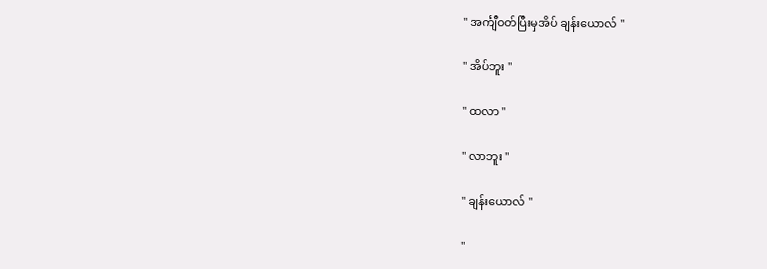" အင်္ကျီဝတ်ပြီးမှအိပ် ချန်းယောလ် "

" အိပ်ဘူး "

" ထလာ "

" လာဘူး "

" ချန်းယောလ် "

"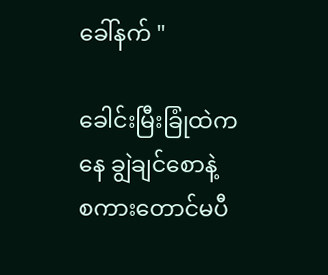ခေါ်နက် "

ခေါင်းမြီးခြုံထဲကနေ ချွဲချင်စောနဲ့
စကားတောင်မပီ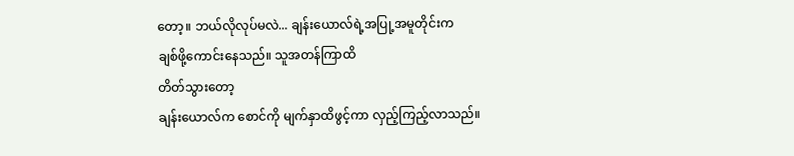တော့။ ဘယ်လိုလုပ်မလဲ... ချန်းယောလ်ရဲ့အပြု့အမူတိုင်းက
ချစ်ဖို့ကောင်းနေသည်။ သူအတန်ကြာထိ
တိတ်သွားတော့
ချန်းယောလ်က စောင်ကို မျက်နှာထိဖွင့်ကာ လှည့်ကြည့်လာသည်။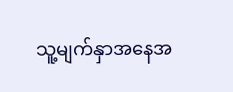သူ့မျက်နှာအနေအ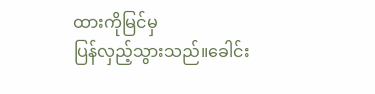ထားကိုမြင်မှ
ပြန်လှည့်သွားသည်။ခေါင်း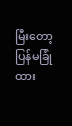မြီးတော့
ပြန်မခြုံထား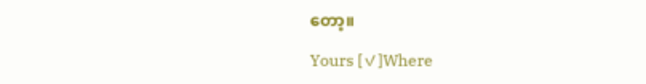တော့။

Yours [✓]Where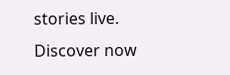stories live. Discover now